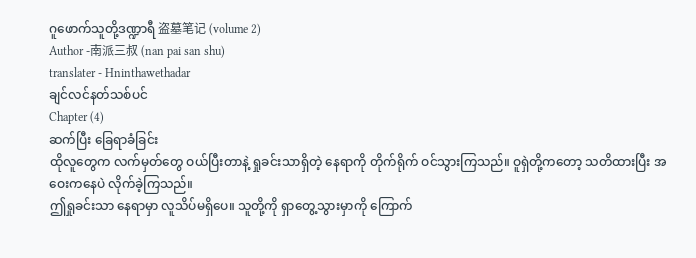ဂူဖောက်သူတို့ဒဏ္ဍာရီ 盗墓笔记 (volume 2)
Author -南派三叔 (nan pai san shu)
translater - Hninthawethadar
ချင်လင်နတ်သစ်ပင်
Chapter (4)
ဆက်ပြီး ခြေရာခံခြင်း
ထိုလူတွေက လက်မှတ်တွေ ဝယ်ပြီးတာနဲ့ ရှုခင်းသာရှိတဲ့ နေရာကို တိုက်ရိုက် ဝင်သွားကြသည်။ ဝူရှဲတို့ကတော့ သတိထားပြီး အဝေးကနေပဲ လိုက်ခဲ့ကြသည်။
ဤရှုခင်းသာ နေရာမှာ လူသိပ်မရှိပေ။ သူတို့ကို ရှာတွေ့သွားမှာကို ကြောက်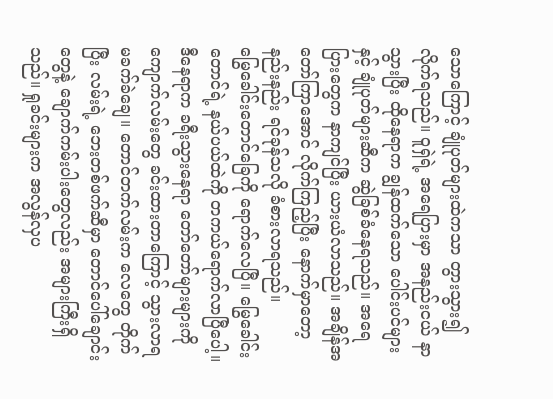သောကြောင့် ချုံပုတ်များထဲကသာ တွားသွား၍ လိုက်ရသည်။ ဝူရှဲရဲ့ အရေပြားမှာ အနည်းငယ် နာသွားပြီး ထိုနေရာက ချွန်ထက်သော ပေါင်းပင်များနှင့် ချုံပုတ်များဆီက ဆွဲခြစ်ခံနေရသည်။ အရေပြားတွေက နာကျင်ပြီး ယားယံလာသည်။ အချိန်အတော်ကြာအောင် လိုက်ကြည့်ပြီး နောက်မှာတော့ နည်းနည်း ရင်ခုန်သလို ခံစားလာရသည်။
မြွေခေါင်းတောင်ခြေကို ရောက်လေပြီ။ မြွေခေါင်းတောင်ရဲ့ နယ်ပယ်ထဲကို တကယ်ရောက်လာပြီပေါ့။ ဒီနေရာက ခရီးသွားနေရာ တော်တော်များများကို ကျောက်လမ်းတွေ ခင်းထားတာကြောင့် သွားလာရ မခက်ခဲချေ။ တောင်တက်လမ်းက လေတွေ တိုက်ပြီး လမ်းရဲ့ ဘေးတစ်ဖက်ဆီမှာ တောင်ပေါ်ချောင်းတွေနဲ့ ချောက်ကမ်းပါးတွေလည်း အများကြီးရှိသည်။ ရှုခင်းများက အလွန်လှပ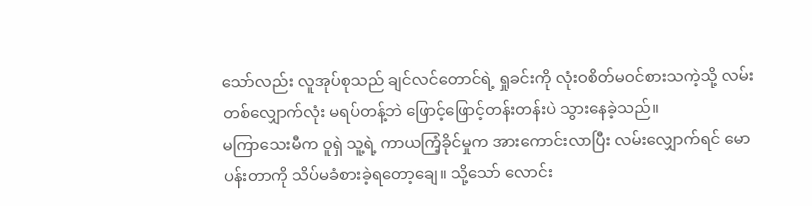သော်လည်း လူအုပ်စုသည် ချင်လင်တောင်ရဲ့ ရှုခင်းကို လုံးဝစိတ်မဝင်စားသကဲ့သို့ လမ်းတစ်လျှောက်လုံး မရပ်တန့်ဘဲ ဖြောင့်ဖြောင့်တန်းတန်းပဲ သွားနေခဲ့သည်။
မကြာသေးမီက ဝူရှဲ သူ့ရဲ့ ကာယကြံ့ခိုင်မှုက အားကောင်းလာပြီး လမ်းလျှောက်ရင် မောပန်းတာကို သိပ်မခံစားခဲ့ရတော့ချေ။ သို့သော် လောင်း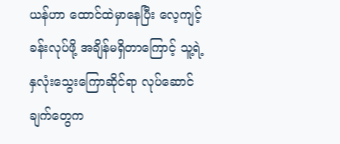ယန်ဟာ ထောင်ထဲမှာနေပြီး လေ့ကျင့်ခန်းလုပ်ဖို့ အချိန်မရှိတာကြောင့် သူ့ရဲ့ နှလုံးသွေးကြောဆိုင်ရာ လုပ်ဆောင်ချက်တွေက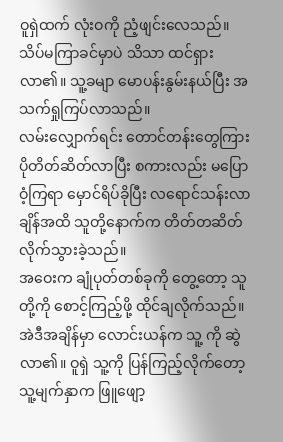ဝူရှဲထက် လုံးဝကို ညံ့ဖျင်းလေသည်။ သိပ်မကြာခင်မှာပဲ သိသာ ထင်ရှားလာ၏။ သူ့ခမျာ မောပန်းနွမ်းနယ်ပြီး အသက်ရှုကြပ်လာသည်။
လမ်းလျှောက်ရင်း တောင်တန်းတွေကြား ပိုတိတ်ဆိတ်လာပြီး စကားလည်း မပြောဝံ့ကြရာ မှောင်ရိပ်ခိုပြီး လရောင်သန်းလာချိန်အထိ သူတို့နောက်က တိတ်တဆိတ် လိုက်သွားခဲ့သည်။
အဝေးက ချုံပုတ်တစ်ခုကို တွေ့တော့ သူတို့ကို စောင့်ကြည့်ဖို့ ထိုင်ချလိုက်သည်။ အဲဒီအချိန်မှာ လောင်းယန်က သူ့ ကို ဆွဲလာ၏။ ဝူရှဲ သူ့ကို ပြန်ကြည့်လိုက်တော့ သူ့မျက်နှာက ဖြူဖျော့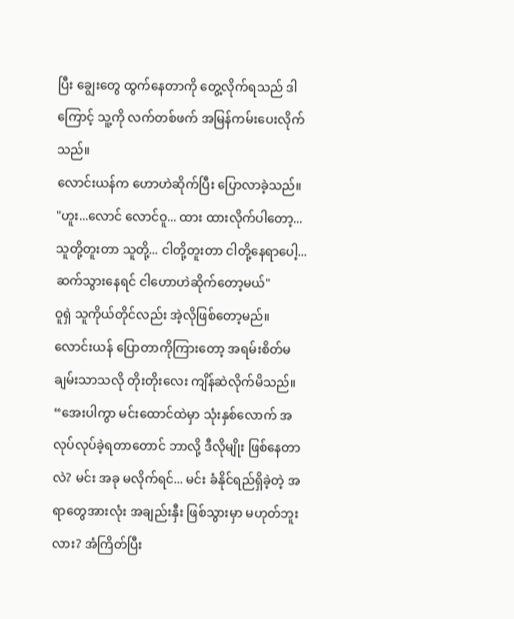ပြီး ချွေးတွေ ထွက်နေတာကို တွေ့လိုက်ရသည် ဒါကြောင့် သူ့ကို လက်တစ်ဖက် အမြန်ကမ်းပေးလိုက်သည်။
လောင်းယန်က ဟောဟဲဆိုက်ပြီး ပြောလာခဲ့သည်။
"ဟူး...လောင် လောင်ဝူ... ထား ထားလိုက်ပါတော့... သူတို့တူးတာ သူတို့... ငါတို့တူးတာ ငါတို့နေရာပေါ့... ဆက်သွားနေရင် ငါဟောဟဲဆိုက်တော့မယ်"
ဝူရှဲ သူကိုယ်တိုင်လည်း အဲ့လိုဖြစ်တော့မည်။ လောင်းယန် ပြောတာကိုကြားတော့ အရမ်းစိတ်မချမ်းသာသလို တိုးတိုးလေး ကျိန်ဆဲလိုက်မိသည်။
“အေးပါကွာ မင်းထောင်ထဲမှာ သုံးနှစ်လောက် အလုပ်လုပ်ခဲ့ရတာတောင် ဘာလို့ ဒီလိုမျိုး ဖြစ်နေတာလဲ? မင်း အခု မလိုက်ရင်... မင်း ခံနိုင်ရည်ရှိခဲ့တဲ့ အရာတွေအားလုံး အချည်းနှီး ဖြစ်သွားမှာ မဟုတ်ဘူးလား? အံကြိတ်ပြီး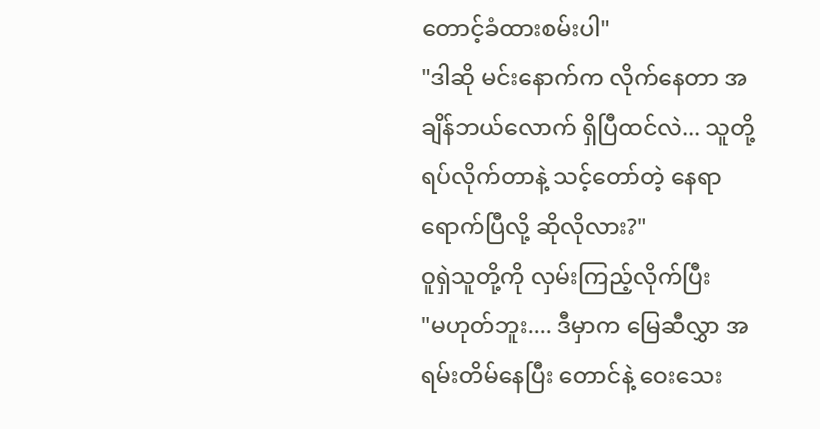တောင့်ခံထားစမ်းပါ"
"ဒါဆို မင်းနောက်က လိုက်နေတာ အချိန်ဘယ်လောက် ရှိပြီထင်လဲ... သူတို့ရပ်လိုက်တာနဲ့ သင့်တော်တဲ့ နေရာရောက်ပြီလို့ ဆိုလိုလား?"
ဝူရှဲသူတို့ကို လှမ်းကြည့်လိုက်ပြီး
"မဟုတ်ဘူး.... ဒီမှာက မြေဆီလွှာ အရမ်းတိမ်နေပြီး တောင်နဲ့ ဝေးသေး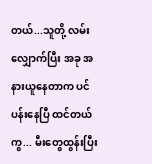တယ်...သူတို့ လမ်းလျှောက်ပြီး အခု အနားယူနေတာက ပင်ပန်းနေပြီ ထင်တယ်ကွ... မီးတွေထွန်းပြီး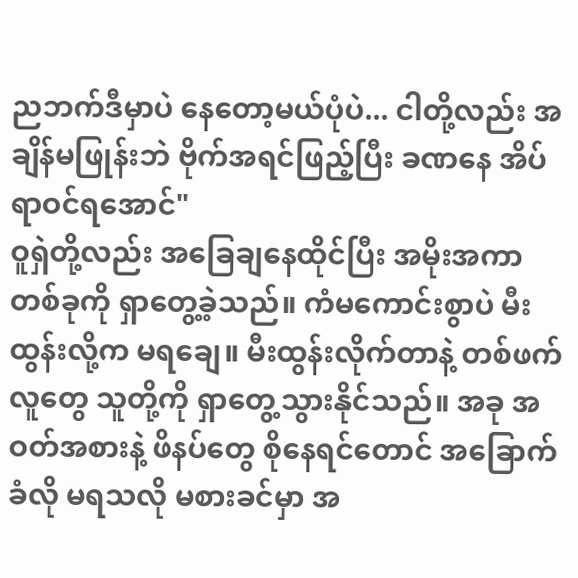ညဘက်ဒီမှာပဲ နေတော့မယ်ပုံပဲ... ငါတို့လည်း အချိန်မဖြုန်းဘဲ ဗိုက်အရင်ဖြည့်ပြီး ခဏနေ အိပ်ရာဝင်ရအောင်"
ဝူရှဲတို့လည်း အခြေချနေထိုင်ပြီး အမိုးအကာတစ်ခုကို ရှာတွေ့ခဲ့သည်။ ကံမကောင်းစွာပဲ မီးထွန်းလို့က မရချေ။ မီးထွန်းလိုက်တာနဲ့ တစ်ဖက်လူတွေ သူတို့ကို ရှာတွေ့သွားနိုင်သည်။ အခု အဝတ်အစားနဲ့ ဖိနပ်တွေ စိုနေရင်တောင် အခြောက်ခံလို မရသလို မစားခင်မှာ အ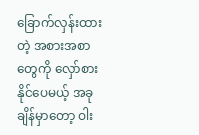ခြောက်လှန်းထားတဲ့ အစားအစာတွေကို လှော်စားနိုင်ပေမယ့် အခုချိန်မှာတော့ ဝါး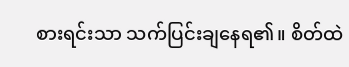စားရင်းသာ သက်ပြင်းချနေရ၏။ စိတ်ထဲ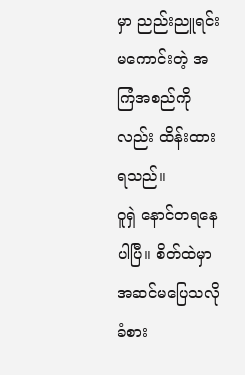မှာ ညည်းညူရင်း မကောင်းတဲ့ အကြံအစည်ကိုလည်း ထိန်းထားရသည်။
ဝူရှဲ နောင်တရနေပါပြီ။ စိတ်ထဲမှာ အဆင်မပြေသလို ခံစား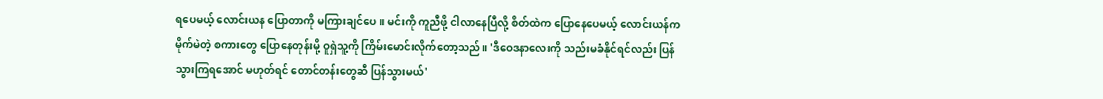ရပေမယ့် လောင်းယန ပြောတာကို မကြားချင်ပေ။ မင်းကို ကူညီဖို့ ငါလာနေပြီလို့ စိတ်ထဲက ပြောနေပေမယ့် လောင်းယန်က မိုက်မဲတဲ့ စကားတွေ ပြောနေတုန်းမို့ ဝူရှဲသူ့ကို ကြိမ်းမောင်းလိုက်တော့သည်။ 'ဒီဝေဒနာလေးကို သည်းမခံနိုင်ရင်လည်း ပြန်သွားကြရအောင် မဟုတ်ရင် တောင်တန်းတွေဆီ ပြန်သွားမယ်'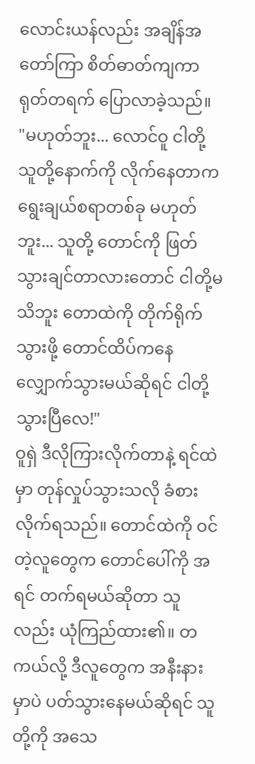လောင်းယန်လည်း အချိန်အတော်ကြာ စိတ်ဓာတ်ကျကာ ရုတ်တရက် ပြောလာခဲ့သည်။
"မဟုတ်ဘူး... လောင်ဝူ ငါတို့ သူတို့နောက်ကို လိုက်နေတာက ရွေးချယ်စရာတစ်ခု မဟုတ်ဘူး... သူတို့ တောင်ကို ဖြတ်သွားချင်တာလားတောင် ငါတို့မသိဘူး တောထဲကို တိုက်ရိုက် သွားဖို့ တောင်ထိပ်ကနေ လျှောက်သွားမယ်ဆိုရင် ငါတို့သွားပြီလေ!"
ဝူရှဲ ဒီလိုကြားလိုက်တာနဲ့ ရင်ထဲမှာ တုန်လှုပ်သွားသလို ခံစားလိုက်ရသည်။ တောင်ထဲကို ဝင်တဲ့လူတွေက တောင်ပေါ်ကို အရင် တက်ရမယ်ဆိုတာ သူလည်း ယုံကြည်ထား၏။ တကယ်လို့ ဒီလူတွေက အနီးနားမှာပဲ ပတ်သွားနေမယ်ဆိုရင် သူတို့ကို အသေ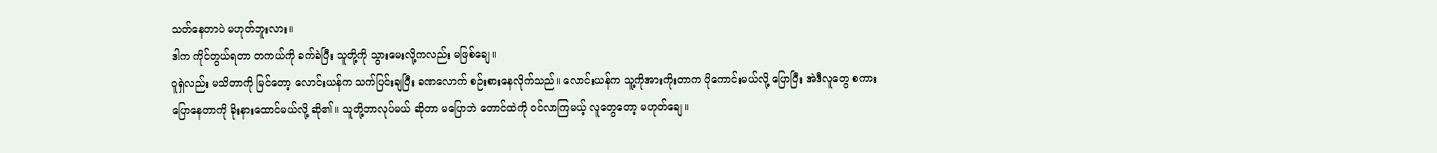သတ်နေတာပဲ မဟုတ်ဘူးလား။
ဒါက ကိုင်တွယ်ရတာ တကယ်ကို ခက်ခဲပြီး သူတို့ကို သွားမေးလို့ကလည်း မဖြစ်ချေ။
ဝူရှဲလည်း မသိတာကို မြင်တော့ လောင်းယန်က သက်ပြင်းချပြီး ခဏလောက် စဉ်းစားနေလိုက်သည်။ လောင်းယန်က သူ့ကိုအားကိုးတာက ပိုကောင်းမယ်လို့ ပြောပြီး အဲဒီလူတွေ စကားပြောနေတာကို ခိုးနားထောင်မယ်လို့ ဆို၏။ သူတို့ဘာလုပ်မယ် ဆိုတာ မပြောဘဲ တောင်ထဲကို ဝင်လာကြမယ့် လူတွေတော့ မဟုတ်ချေ။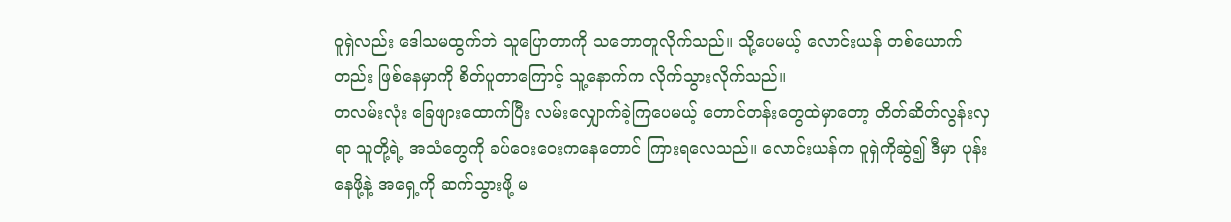ဝူရှဲလည်း ဒေါသမထွက်ဘဲ သူပြောတာကို သဘောတူလိုက်သည်။ သို့ပေမယ့် လောင်းယန် တစ်ယောက်တည်း ဖြစ်နေမှာကို စိတ်ပူတာကြောင့် သူ့နောက်က လိုက်သွားလိုက်သည်။
တလမ်းလုံး ခြေဖျားထောက်ပြီး လမ်းလျှောက်ခဲ့ကြပေမယ့် တောင်တန်းတွေထဲမှာတော့ တိတ်ဆိတ်လွန်းလှရာ သူတို့ရဲ့ အသံတွေကို ခပ်ဝေးဝေးကနေတောင် ကြားရလေသည်။ လောင်းယန်က ဝူရှဲကိုဆွဲ၍ ဒီမှာ ပုန်းနေဖို့နဲ့ အရှေ့ကို ဆက်သွားဖို့ မ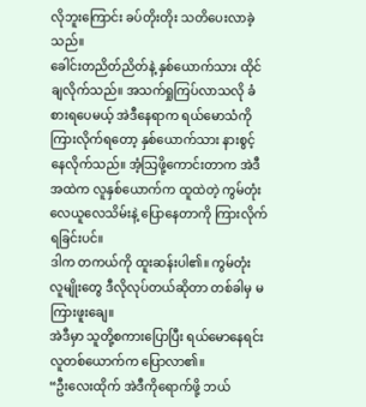လိုဘူးကြောင်း ခပ်တိုးတိုး သတိပေးလာခဲ့သည်။
ခေါင်းတညိတ်ညိတ်နဲ့ နှစ်ယောက်သား ထိုင်ချလိုက်သည်။ အသက်ရှုကြပ်လာသလို ခံစားရပေမယ့် အဲဒီနေရာက ရယ်မောသံကို ကြားလိုက်ရတော့ နှစ်ယောက်သား နားစွင့်နေလိုက်သည်။ အံ့သြဖို့ကောင်းတာက အဲဒီအထဲက လူနှစ်ယောက်က ထူထဲတဲ့ ကွမ်တုံး လေယူလေသိမ်းနဲ့ ပြောနေတာကို ကြားလိုက်ရခြင်းပင်။
ဒါက တကယ်ကို ထူးဆန်းပါ၏။ ကွမ်တုံး လူမျိုးတွေ ဒီလိုလုပ်တယ်ဆိုတာ တစ်ခါမှ မကြားဖူးချေ။
အဲဒီမှာ သူတို့စကားပြောပြီး ရယ်မောနေရင်း လူတစ်ယောက်က ပြောလာ၏။
“ဦးလေးထိုက် အဲဒီကိုရောက်ဖို့ ဘယ်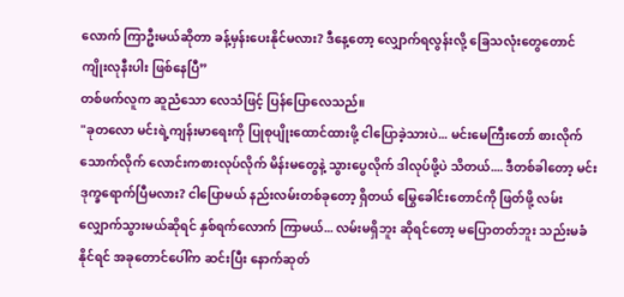လောက် ကြာဦးမယ်ဆိုတာ ခန့်မှန်းပေးနိုင်မလား? ဒီနေ့တော့ လျှောက်ရလွန်းလို့ ခြေသလုံးတွေတောင် ကျိုးလုနီးပါး ဖြစ်နေပြီ”
တစ်ဖက်လူက ဆူညံသော လေသံဖြင့် ပြန်ပြောလေသည်။
"ခုတလော မင်းရဲ့ကျန်းမာရေးကို ပြုစုပျိုးထောင်ထားဖို့ ငါပြောခဲ့သားပဲ... မင်းမေကြီးတော် စားလိုက်သောက်လိုက် လောင်းကစားလုပ်လိုက် မိန်းမတွေနဲ့ သွားပွေလိုက် ဒါလုပ်ဖို့ပဲ သိတယ်.... ဒီတစ်ခါတော့ မင်းဒုက္ခရောက်ပြီမလား? ငါပြောမယ် နည်းလမ်းတစ်ခုတော့ ရှိတယ် မြွေခေါင်းတောင်ကို ဖြတ်ဖို့ လမ်းလျှောက်သွားမယ်ဆိုရင် နှစ်ရက်လောက် ကြာမယ်... လမ်းမရှိဘူး ဆိုရင်တော့ မပြောတတ်ဘူး သည်းမခံနိုင်ရင် အခုတောင်ပေါ်က ဆင်းပြီး နောက်ဆုတ်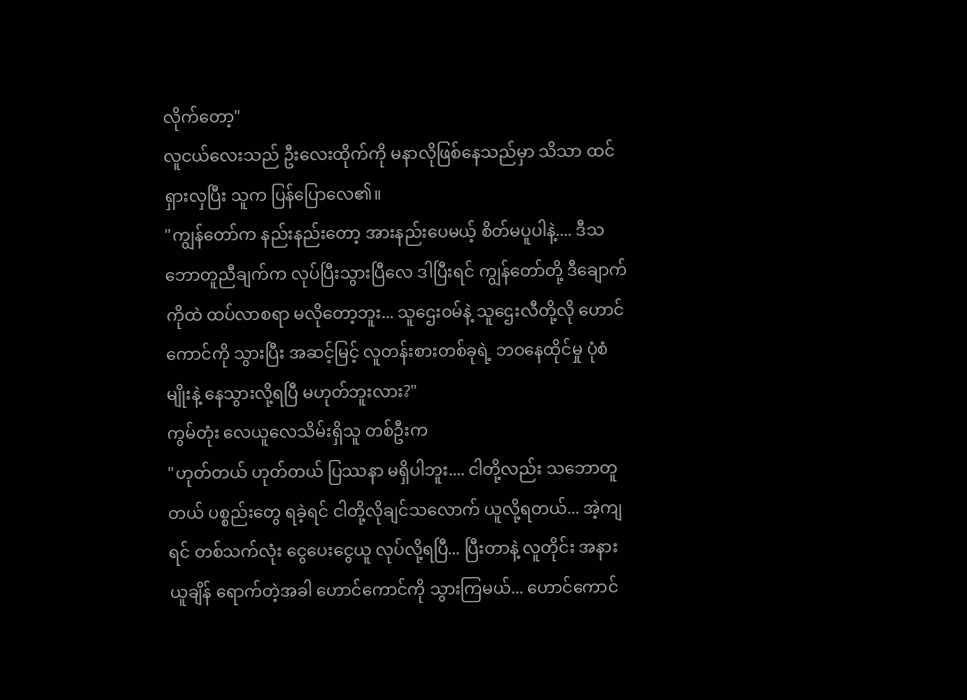လိုက်တော့"
လူငယ်လေးသည် ဦးလေးထိုက်ကို မနာလိုဖြစ်နေသည်မှာ သိသာ ထင်ရှားလှပြီး သူက ပြန်ပြောလေ၏။
"ကျွန်တော်က နည်းနည်းတော့ အားနည်းပေမယ့် စိတ်မပူပါနဲ့.... ဒီသဘောတူညီချက်က လုပ်ပြီးသွားပြီလေ ဒါပြီးရင် ကျွန်တော်တို့ ဒီချောက်ကိုထဲ ထပ်လာစရာ မလိုတော့ဘူး... သူဌေးဝမ်နဲ့ သူဌေးလီတို့လို ဟောင်ကောင်ကို သွားပြီး အဆင့်မြင့် လူတန်းစားတစ်ခုရဲ့ ဘဝနေထိုင်မှု ပုံစံမျိုးနဲ့ နေသွားလို့ရပြီ မဟုတ်ဘူးလား?"
ကွမ်တုံး လေယူလေသိမ်းရှိသူ တစ်ဦးက
"ဟုတ်တယ် ဟုတ်တယ် ပြဿနာ မရှိပါဘူး.... ငါတို့လည်း သဘောတူတယ် ပစ္စည်းတွေ ရခဲ့ရင် ငါတို့လိုချင်သလောက် ယူလို့ရတယ်... အဲ့ကျရင် တစ်သက်လုံး ငွေပေးငွေယူ လုပ်လို့ရပြီ... ပြီးတာနဲ့ လူတိုင်း အနားယူချိန် ရောက်တဲ့အခါ ဟောင်ကောင်ကို သွားကြမယ်... ဟောင်ကောင်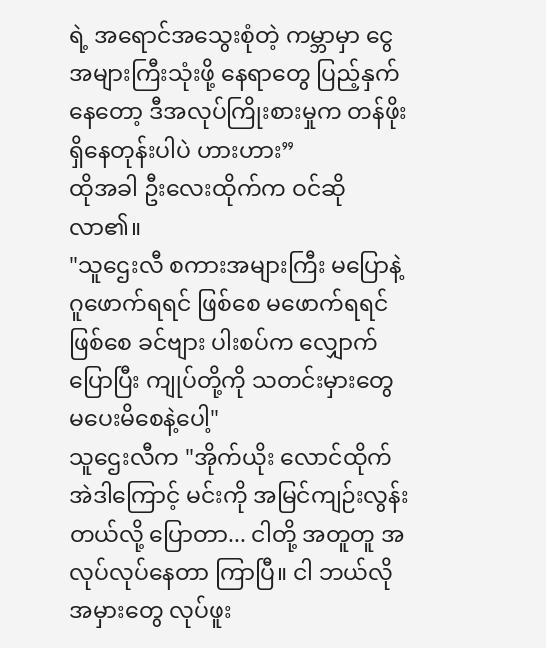ရဲ့ အရောင်အသွေးစုံတဲ့ ကမ္ဘာမှာ ငွေအများကြီးသုံးဖို့ နေရာတွေ ပြည့်နှက်နေတော့ ဒီအလုပ်ကြိုးစားမှုက တန်ဖိုးရှိနေတုန်းပါပဲ ဟားဟား”
ထိုအခါ ဦးလေးထိုက်က ဝင်ဆိုလာ၏။
"သူဌေးလီ စကားအများကြီး မပြောနဲ့ ဂူဖောက်ရရင် ဖြစ်စေ မဖောက်ရရင်ဖြစ်စေ ခင်ဗျား ပါးစပ်က လျှောက်ပြောပြီး ကျုပ်တို့ကို သတင်းမှားတွေ မပေးမိစေနဲ့ပေါ့"
သူဌေးလီက "အိုက်ယိုး လောင်ထိုက် အဲဒါကြောင့် မင်းကို အမြင်ကျဉ်းလွန်းတယ်လို့ ပြောတာ... ငါတို့ အတူတူ အလုပ်လုပ်နေတာ ကြာပြီ။ ငါ ဘယ်လို အမှားတွေ လုပ်ဖူး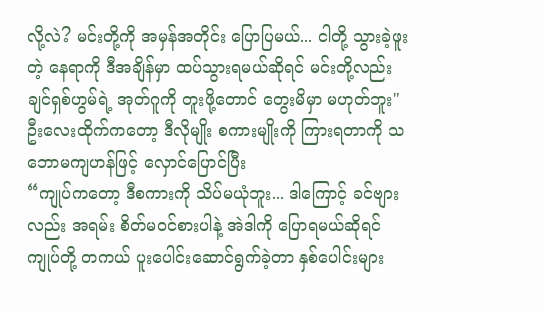လို့လဲ? မင်းတို့ကို အမှန်အတိုင်း ပြောပြမယ်... ငါတို့ သွားခဲ့ဖူးတဲ့ နေရာကို ဒီအချိန်မှာ ထပ်သွားရမယ်ဆိုရင် မင်းတို့လည်း ချင်ရှစ်ဟွမ်ရဲ့ အုတ်ဂူကို တူးဖို့တောင် တွေးမိမှာ မဟုတ်ဘူး"
ဦးလေးထိုက်ကတော့ ဒီလိုမျိုး စကားမျိုးကို ကြားရတာကို သဘောမကျဟန်ဖြင့် လှောင်ပြောင်ပြီး
“ကျုပ်ကတော့ ဒီစကားကို သိပ်မယုံဘူး... ဒါကြောင့် ခင်ဗျားလည်း အရမ်း စိတ်မဝင်စားပါနဲ့ အဲဒါကို ပြောရမယ်ဆိုရင် ကျုပ်တို့ တကယ် ပူးပေါင်းဆောင်ရွက်ခဲ့တာ နှစ်ပေါင်းများ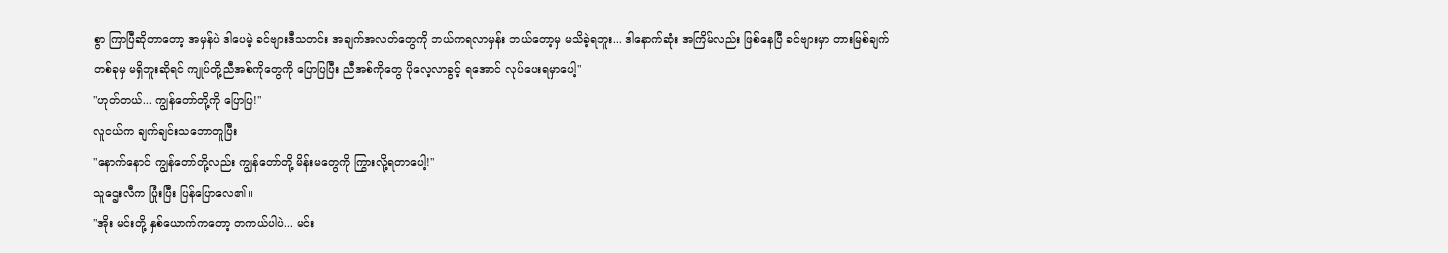စွာ ကြာပြီဆိုတာတော့ အမှန်ပဲ ဒါပေမဲ့ ခင်ဗျားဒီသတင်း အချက်အလတ်တွေကို ဘယ်ကရလာမှန်း ဘယ်တော့မှ မသိခဲ့ရဘူး... ဒါနောက်ဆုံး အကြိမ်လည်း ဖြစ်နေပြီ ခင်ဗျားမှာ တားမြစ်ချက်တစ်ခုမှ မရှိဘူးဆိုရင် ကျုပ်တို့ညီအစ်ကိုတွေကို ပြောပြပြီး ညီအစ်ကိုတွေ ပိုလေ့လာခွင့် ရအောင် လုပ်ပေးရမှာပေါ့"
"ဟုတ်တယ်... ကျွန်တော်တို့ကို ပြောပြ!"
လူငယ်က ချက်ချင်းသဘောတူပြီး
"နောက်နောင် ကျွန်တော်တို့လည်း ကျွန်တော်တို့ မိန်းမတွေကို ကြွားလို့ရတာပေါ့!"
သူဌေးလီက ပြုံးပြီး ပြန်ပြောလေ၏။
"အိုး မင်းတို့ နှစ်ယောက်ကတော့ တကယ်ပါပဲ... မင်း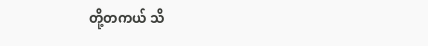တို့တကယ် သိ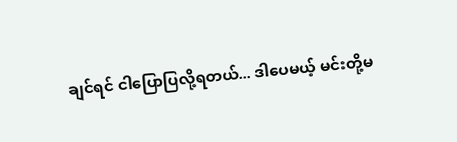ချင်ရင် ငါပြောပြလို့ရတယ်... ဒါပေမယ့် မင်းတို့မ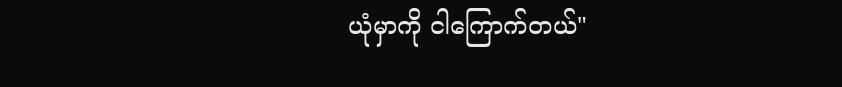ယုံမှာကို ငါကြောက်တယ်"